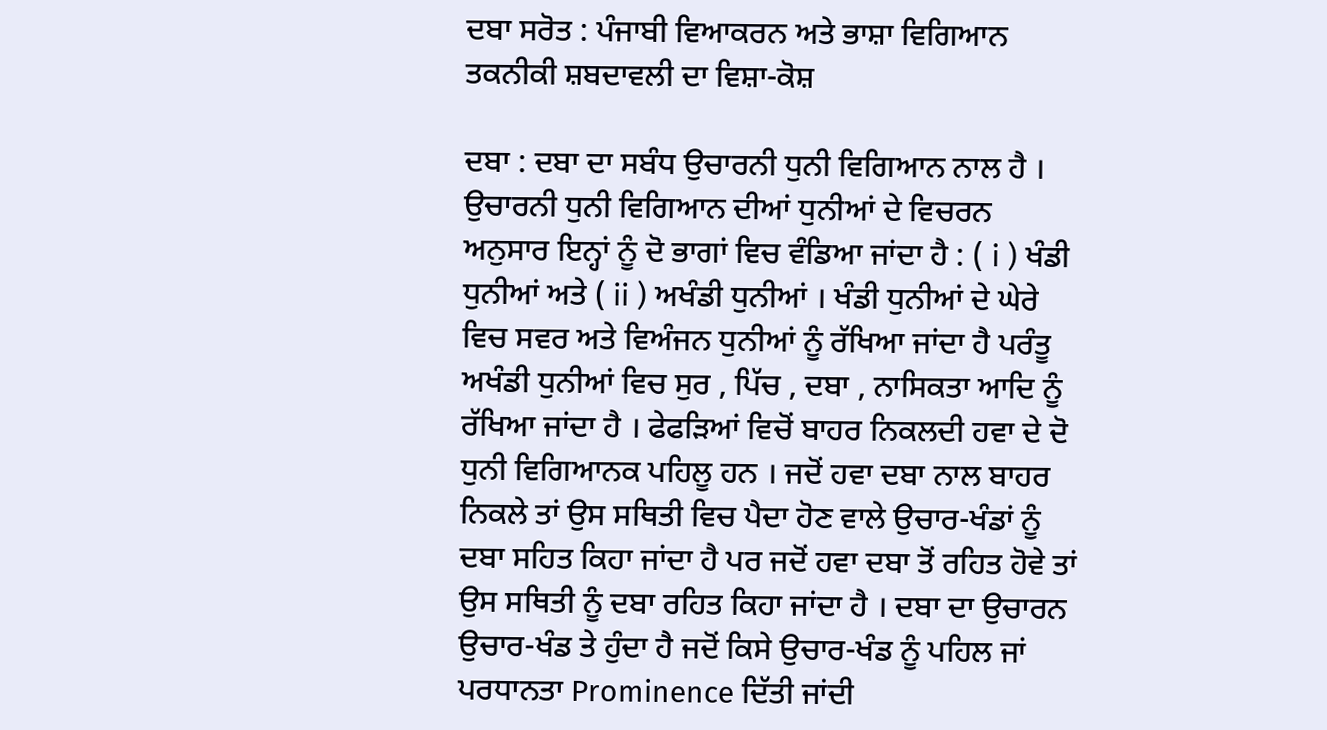ਦਬਾ ਸਰੋਤ : ਪੰਜਾਬੀ ਵਿਆਕਰਨ ਅਤੇ ਭਾਸ਼ਾ ਵਿਗਿਆਨ ਤਕਨੀਕੀ ਸ਼ਬਦਾਵਲੀ ਦਾ ਵਿਸ਼ਾ-ਕੋਸ਼

ਦਬਾ : ਦਬਾ ਦਾ ਸਬੰਧ ਉਚਾਰਨੀ ਧੁਨੀ ਵਿਗਿਆਨ ਨਾਲ ਹੈ । ਉਚਾਰਨੀ ਧੁਨੀ ਵਿਗਿਆਨ ਦੀਆਂ ਧੁਨੀਆਂ ਦੇ ਵਿਚਰਨ ਅਨੁਸਾਰ ਇਨ੍ਹਾਂ ਨੂੰ ਦੋ ਭਾਗਾਂ ਵਿਚ ਵੰਡਿਆ ਜਾਂਦਾ ਹੈ : ( i ) ਖੰਡੀ ਧੁਨੀਆਂ ਅਤੇ ( ii ) ਅਖੰਡੀ ਧੁਨੀਆਂ । ਖੰਡੀ ਧੁਨੀਆਂ ਦੇ ਘੇਰੇ ਵਿਚ ਸਵਰ ਅਤੇ ਵਿਅੰਜਨ ਧੁਨੀਆਂ ਨੂੰ ਰੱਖਿਆ ਜਾਂਦਾ ਹੈ ਪਰੰਤੂ ਅਖੰਡੀ ਧੁਨੀਆਂ ਵਿਚ ਸੁਰ , ਪਿੱਚ , ਦਬਾ , ਨਾਸਿਕਤਾ ਆਦਿ ਨੂੰ ਰੱਖਿਆ ਜਾਂਦਾ ਹੈ । ਫੇਫੜਿਆਂ ਵਿਚੋਂ ਬਾਹਰ ਨਿਕਲਦੀ ਹਵਾ ਦੇ ਦੋ ਧੁਨੀ ਵਿਗਿਆਨਕ ਪਹਿਲੂ ਹਨ । ਜਦੋਂ ਹਵਾ ਦਬਾ ਨਾਲ ਬਾਹਰ ਨਿਕਲੇ ਤਾਂ ਉਸ ਸਥਿਤੀ ਵਿਚ ਪੈਦਾ ਹੋਣ ਵਾਲੇ ਉਚਾਰ-ਖੰਡਾਂ ਨੂੰ ਦਬਾ ਸਹਿਤ ਕਿਹਾ ਜਾਂਦਾ ਹੈ ਪਰ ਜਦੋਂ ਹਵਾ ਦਬਾ ਤੋਂ ਰਹਿਤ ਹੋਵੇ ਤਾਂ ਉਸ ਸਥਿਤੀ ਨੂੰ ਦਬਾ ਰਹਿਤ ਕਿਹਾ ਜਾਂਦਾ ਹੈ । ਦਬਾ ਦਾ ਉਚਾਰਨ ਉਚਾਰ-ਖੰਡ ਤੇ ਹੁੰਦਾ ਹੈ ਜਦੋਂ ਕਿਸੇ ਉਚਾਰ-ਖੰਡ ਨੂੰ ਪਹਿਲ ਜਾਂ ਪਰਧਾਨਤਾ Prominence ਦਿੱਤੀ ਜਾਂਦੀ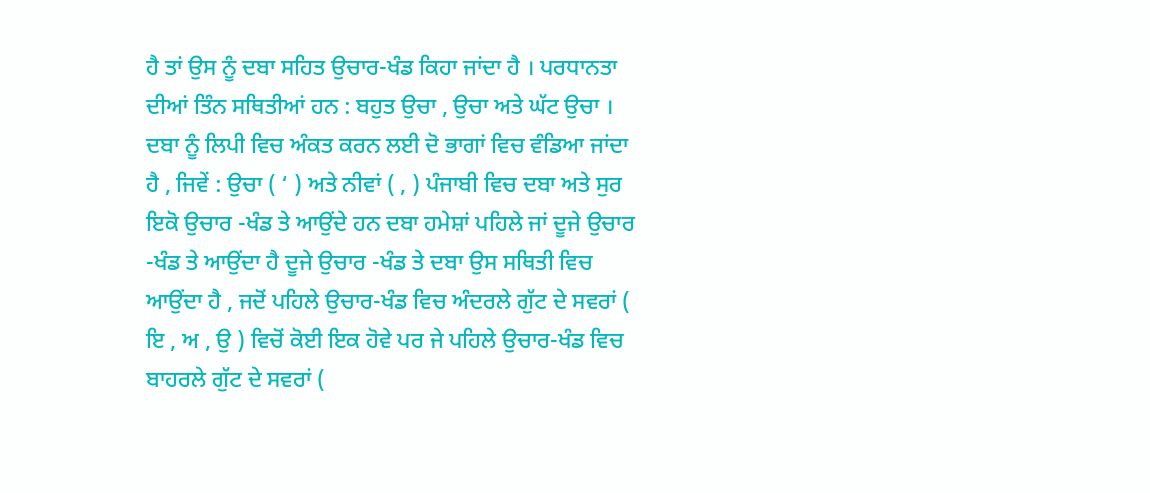ਹੈ ਤਾਂ ਉਸ ਨੂੰ ਦਬਾ ਸਹਿਤ ਉਚਾਰ-ਖੰਡ ਕਿਹਾ ਜਾਂਦਾ ਹੈ । ਪਰਧਾਨਤਾ ਦੀਆਂ ਤਿੰਨ ਸਥਿਤੀਆਂ ਹਨ : ਬਹੁਤ ਉਚਾ , ਉਚਾ ਅਤੇ ਘੱਟ ਉਚਾ । ਦਬਾ ਨੂੰ ਲਿਪੀ ਵਿਚ ਅੰਕਤ ਕਰਨ ਲਈ ਦੋ ਭਾਗਾਂ ਵਿਚ ਵੰਡਿਆ ਜਾਂਦਾ ਹੈ , ਜਿਵੇਂ : ਉਚਾ ( ‘ ) ਅਤੇ ਨੀਵਾਂ ( , ) ਪੰਜਾਬੀ ਵਿਚ ਦਬਾ ਅਤੇ ਸੁਰ ਇਕੋ ਉਚਾਰ -ਖੰਡ ਤੇ ਆਉਂਦੇ ਹਨ ਦਬਾ ਹਮੇਸ਼ਾਂ ਪਹਿਲੇ ਜਾਂ ਦੂਜੇ ਉਚਾਰ -ਖੰਡ ਤੇ ਆਉਂਦਾ ਹੈ ਦੂਜੇ ਉਚਾਰ -ਖੰਡ ਤੇ ਦਬਾ ਉਸ ਸਥਿਤੀ ਵਿਚ ਆਉਂਦਾ ਹੈ , ਜਦੋਂ ਪਹਿਲੇ ਉਚਾਰ-ਖੰਡ ਵਿਚ ਅੰਦਰਲੇ ਗੁੱਟ ਦੇ ਸਵਰਾਂ ( ਇ , ਅ , ਉ ) ਵਿਚੋਂ ਕੋਈ ਇਕ ਹੋਵੇ ਪਰ ਜੇ ਪਹਿਲੇ ਉਚਾਰ-ਖੰਡ ਵਿਚ ਬਾਹਰਲੇ ਗੁੱਟ ਦੇ ਸਵਰਾਂ (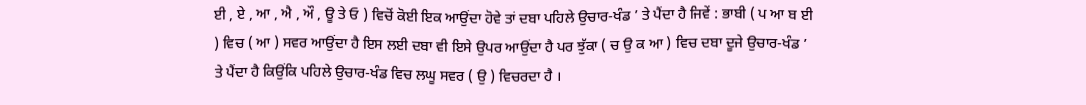ਈ , ਏ , ਆ , ਐ , ਔ , ਊ ਤੇ ਓ ) ਵਿਚੋਂ ਕੋਈ ਇਕ ਆਉਂਦਾ ਹੋਵੇ ਤਾਂ ਦਬਾ ਪਹਿਲੇ ਉਚਾਰ-ਖੰਡ ’ ਤੇ ਪੈਂਦਾ ਹੈ ਜਿਵੇਂ : ਭਾਬੀ ( ਪ ਆ ਬ ਈ ) ਵਿਚ ( ਆ ) ਸਵਰ ਆਉਂਦਾ ਹੈ ਇਸ ਲਈ ਦਬਾ ਵੀ ਇਸੇ ਉਪਰ ਆਉਂਦਾ ਹੈ ਪਰ ਝੁੱਕਾ ( ਚ ਉ ਕ ਆ ) ਵਿਚ ਦਬਾ ਦੂਜੇ ਉਚਾਰ-ਖੰਡ ’ ਤੇ ਪੈਂਦਾ ਹੈ ਕਿਉਂਕਿ ਪਹਿਲੇ ਉਚਾਰ-ਖੰਡ ਵਿਚ ਲਘੂ ਸਵਰ ( ਉ ) ਵਿਚਰਦਾ ਹੈ ।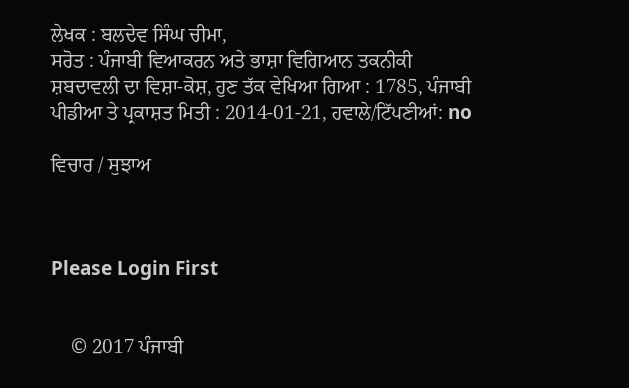ਲੇਖਕ : ਬਲਦੇਵ ਸਿੰਘ ਚੀਮਾ,
ਸਰੋਤ : ਪੰਜਾਬੀ ਵਿਆਕਰਨ ਅਤੇ ਭਾਸ਼ਾ ਵਿਗਿਆਨ ਤਕਨੀਕੀ ਸ਼ਬਦਾਵਲੀ ਦਾ ਵਿਸ਼ਾ-ਕੋਸ਼, ਹੁਣ ਤੱਕ ਵੇਖਿਆ ਗਿਆ : 1785, ਪੰਜਾਬੀ ਪੀਡੀਆ ਤੇ ਪ੍ਰਕਾਸ਼ਤ ਮਿਤੀ : 2014-01-21, ਹਵਾਲੇ/ਟਿੱਪਣੀਆਂ: no

ਵਿਚਾਰ / ਸੁਝਾਅ



Please Login First


    © 2017 ਪੰਜਾਬੀ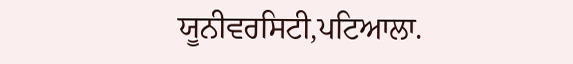ਯੂਨੀਵਰਸਿਟੀ,ਪਟਿਆਲਾ.